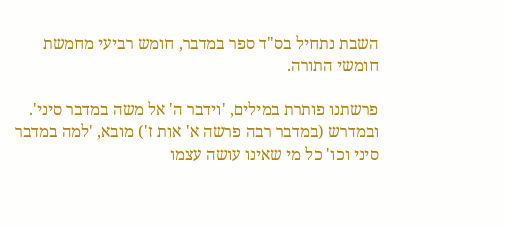השבת נתחיל בס"ד ספר במדבר, חומש רביעי מחמשת חומשי התורה.

פרשתנו פותרת במילים, 'וידבר ה' אל משה במדבר סיני'.
ובמדרש (במדבר רבה פרשה א' אות ז') מובא, 'למה במדבר סיני וכו' כל מי שאינו עושה עצמו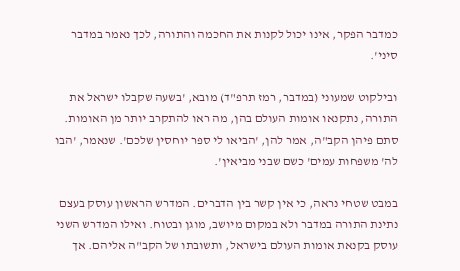כמדבר הפקר, אינו יכול לקנות את החכמה והתורה, לכך נאמר במדבר סיני'.

ובילקוט שמעוני (במדבר, רמז תרפ"ד) מובא, 'בשעה שקבלו ישראל את התורה, נתקנאו אומות העולם בהן, מה ראו להתקרב יותר מן האומות. סתם פיהן הקב"ה, אמר להן, 'הביאו לי ספר יוחסין שלכם'. שנאמר, 'הבו לה' משפחות עמים' כשם שבני מביאין'.

במבט שטחי נראה, כי אין קשר בין הדברים. המדרש הראשון עוסק בעצם נתינת התורה במדבר ולא במקום מיושב, מוגן ובטוח. ואילו המדרש השני עוסק בקנאת אומות העולם בישראל, ותשובתו של הקב"ה אליהם. אך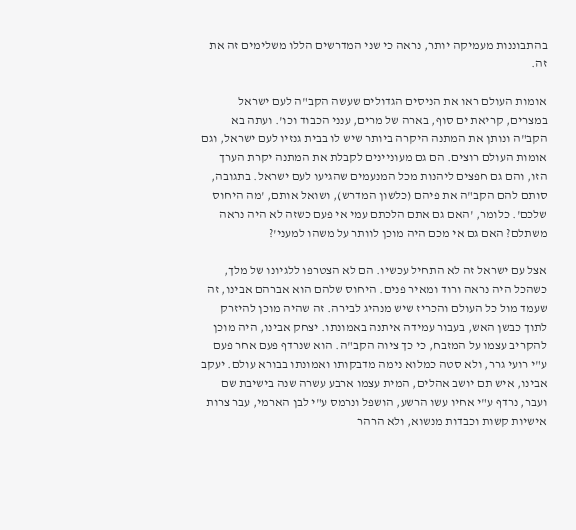בהתבוננות מעמיקה יותר, נראה כי שני המדרשים הללו משלימים זה את זה.

אומות העולם ראו את הניסים הגדולים שעשה הקב"ה לעם ישראל במצרים, קריאת ים סוף, בארה של מרים, ענני הכבוד וכו'. ועתה בא הקב"ה ונותן את המתנה היקרה ביותר שיש לו בבית גנזיו לעם ישראל, וגם אומות העולם רוצים. הם גם מעוניינים לקבלת את המתנה יקרת הערך הזו, והם גם חפצים ליהנות מכל המנעמים שהגיעו לעם ישראל. בתגובה, סותם להם הקב"ה את פיהם (כלשון המדרש), ושואל אותם, 'מה היחוס שלכם'. כלומר, 'האם גם אתם הלכתם עמי אי פעם כשזה לא היה נראה משתלם? האם גם אי מכם היה מוכן לוותר על משהו למעני'?

אצל עם ישראל זה לא התחיל עכשיו. הם לא הצטרפו ללגיונו של מלך, כשהכל היה נראה ורוד ומאיר פנים. היחוס שלהם הוא אברהם אבינו, זה שעמד מול כל העולם והכריז שיש מנהיג לבירה. זה שהיה מוכן להיזרק לתוך כבשן האש, בעבור עמידה איתנה באמונתו. יצחק אבינו, היה מוכן להקריב עצמו על המזבח, כי כך ציוה הקב"ה. הוא שנרדף פעם אחר פעם ע"י רועי גרר, ולא סטה כמלוא נימה מדבקותו ואמונתו בבורא עולם. יעקב אבינו, איש תם יושב אהלים, המית עצמו ארבע עשרה שנה בישיבת שם ועבר, נרדף ע"י אחיו עשו הרשע, הושפל ונרמס ע"י לבן הארמי, עבר צרות אישיות קשות וכבדות מנשוא, ולא הרהר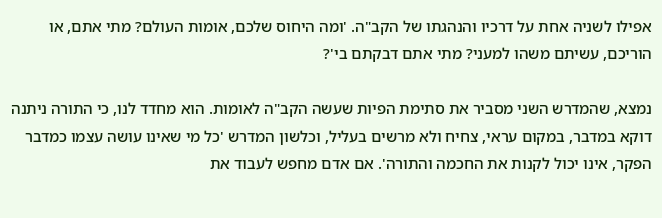אפילו לשניה אחת על דרכיו והנהגתו של הקב"ה. 'ומה היחוס שלכם, אומות העולם? מתי אתם, או הוריכם, עשיתם משהו למעני? מתי אתם דבקתם בי'?

נמצא, שהמדרש השני מסביר את סתימת הפיות שעשה הקב"ה לאומות. הוא מחדד לנו, כי התורה ניתנה דוקא במדבר, במקום עראי, צחיח ולא מרשים בעליל, וכלשון המדרש 'כל מי שאינו עושה עצמו כמדבר הפקר, אינו יכול לקנות את החכמה והתורה'. אם אדם מחפש לעבוד את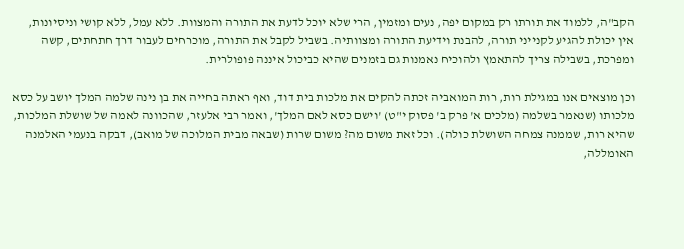הקב"ה, ללמוד את תורתו רק במקום יפה, נעים ומזמין, הרי שלא יוכל לדעת את התורה והמצוות. ללא עמל, ללא קושי וניסיונות, אין יכולת להגיע לקנייני תורה, להבנת וידיעת התורה ומצוותיה. בשביל לקבל את התורה, מוכרחים לעבור דרך חתחתים, קשה ומפרכת, בשבילה צריך להתאמץ ולהוכיח נאמנות גם בזמנים שהיא כביכול איננה פופולרית.

וכן מוצאים אנו במגילת רות, רות המואביה זכתה להקים את מלכות בית דוד, ואף ראתה בחייה את בן נינה שלמה המלך יושב על כסא מלכותו (שנאמר בשלמה (מלכים א' פרק ב' פסוק י"ט) 'וישם כסא לאם המלך', ואמר רבי אלעזר, שהכוונה לאמה של שושלת המלכות, שהיא רות, שממנה צמחה השושלת כולה). וכל זאת משום מה? משום שרות (שבאה מבית המלוכה של מואב), דבקה בנעמי האלמנה האומללה,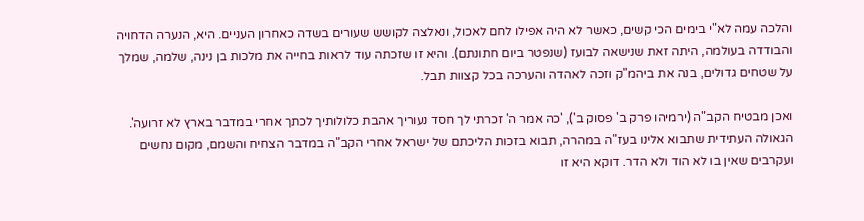והלכה עמה לא"י בימים הכי קשים, כאשר לא היה אפילו לחם לאכול, ונאלצה לקושש שעורים בשדה כאחרון העניים. היא, הנערה הדחויה והבודדה בעולמה, היתה זאת שנישאה לבועז (שנפטר ביום חתונתם). והיא זו שזכתה עוד לראות בחייה את מלכות בן נינה, שלמה, שמלך על שטחים גדולים, בנה את ביהמ"ק וזכה לאהדה והערכה בכל קצוות תבל.

ואכן מבטיח הקב"ה (ירמיהו פרק ב' פסוק ב'), 'כה אמר ה' זכרתי לך חסד נעוריך אהבת כלולותיך לכתך אחרי במדבר בארץ לא זרועה'. הגאולה העתידית שתבוא אלינו בעז"ה במהרה, תבוא בזכות הליכתם של ישראל אחרי הקב"ה במדבר הצחיח והשמם, מקום נחשים ועקרבים שאין בו לא הוד ולא הדר. דוקא היא זו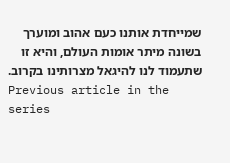שמייחדת אותנו כעם אהוב ומוערך בשונה מיתר אומות העולם, והיא זו שתעמוד לנו להיגאל מצרותינו בקרוב.
Previous article in the series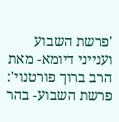'פרשת השבוע וענייני דיומא- מאת הרב ברוך פורטנוי': פרשת השבוע- בהר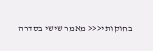בחוקותי<<< מאמר שישי בסדרה